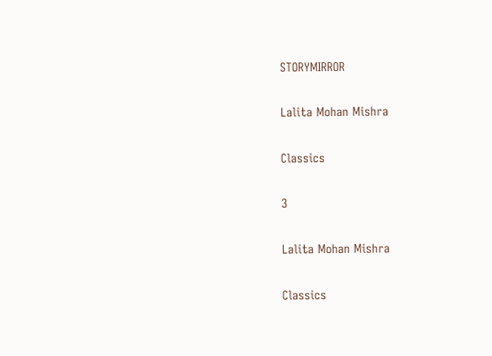STORYMIRROR

Lalita Mohan Mishra

Classics

3

Lalita Mohan Mishra

Classics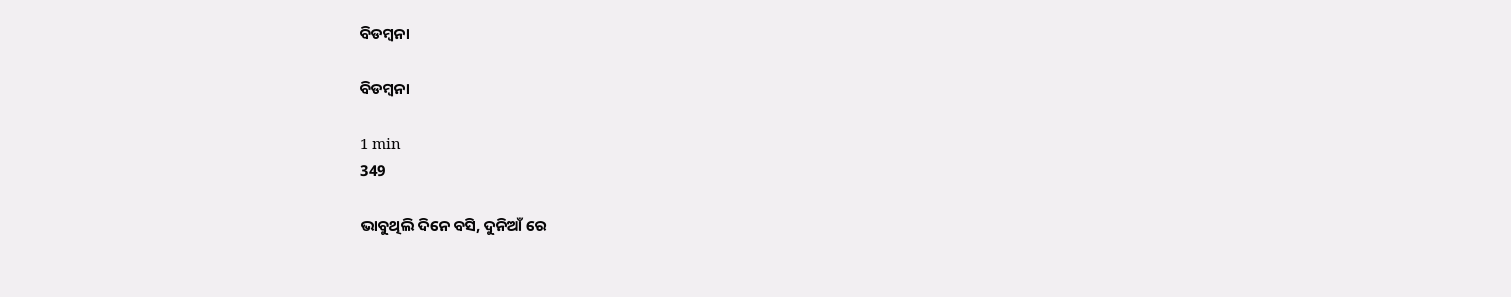ବିଡମ୍ବନା

ବିଡମ୍ବନା

1 min
349

ଭାବୁଥିଲି ଦିନେ ବସି, ଦୁନିଆଁ ରେ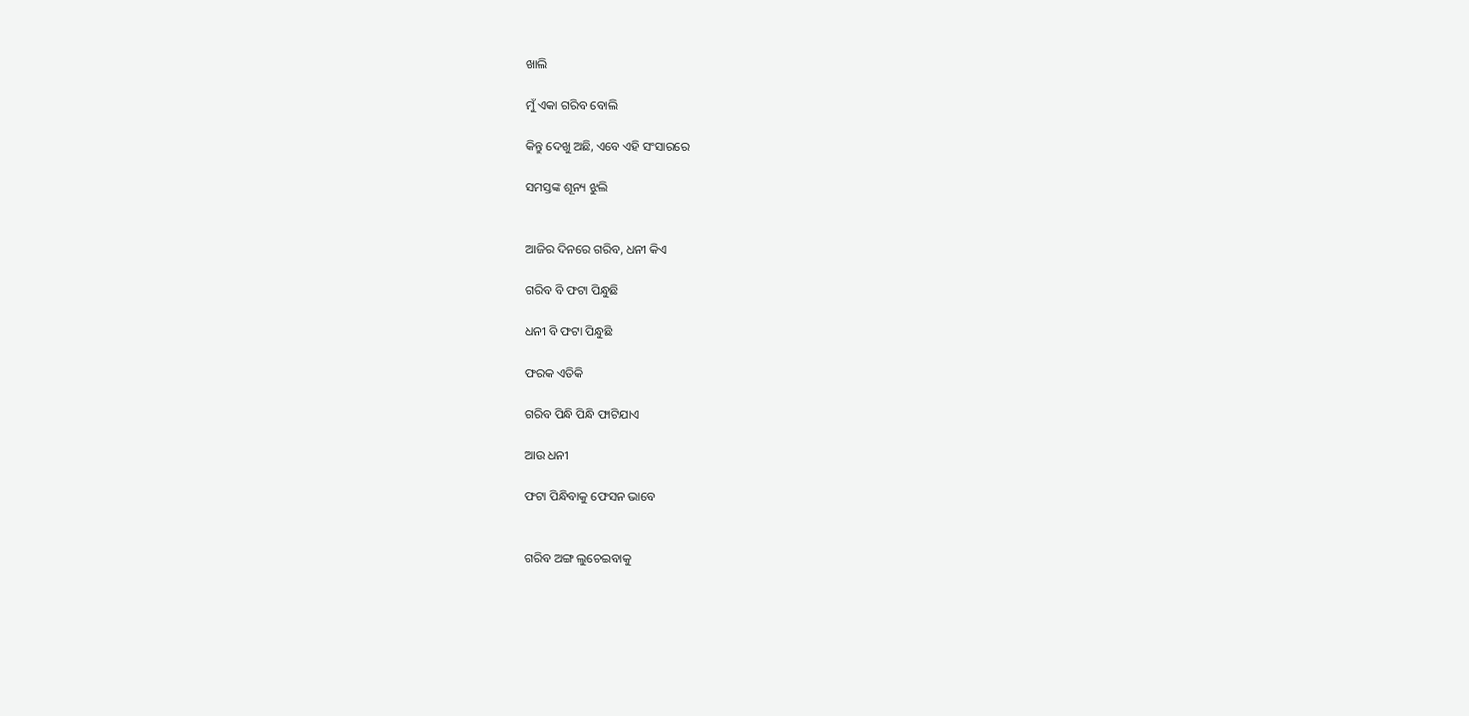ଖାଲି

ମୁଁ ଏକା ଗରିବ ବୋଲି

କିନ୍ତୁ ଦେଖୁ ଅଛି, ଏବେ ଏହି ସଂସାରରେ

ସମସ୍ତଙ୍କ ଶୂନ୍ୟ ଝୁଲି


ଆଜିର ଦିନରେ ଗରିବ, ଧନୀ କିଏ

ଗରିବ ବି ଫଟା ପିନ୍ଧୁଛି

ଧନୀ ବି ଫଟା ପିନ୍ଧୁଛି

ଫରକ ଏତିକି

ଗରିବ ପିନ୍ଧି ପିନ୍ଧି ଫାଟିଯାଏ

ଆଉ ଧନୀ

ଫଟା ପିନ୍ଧିବାକୁ ଫେସନ ଭାବେ


ଗରିବ ଅଙ୍ଗ ଲୁଚେଇବାକୁ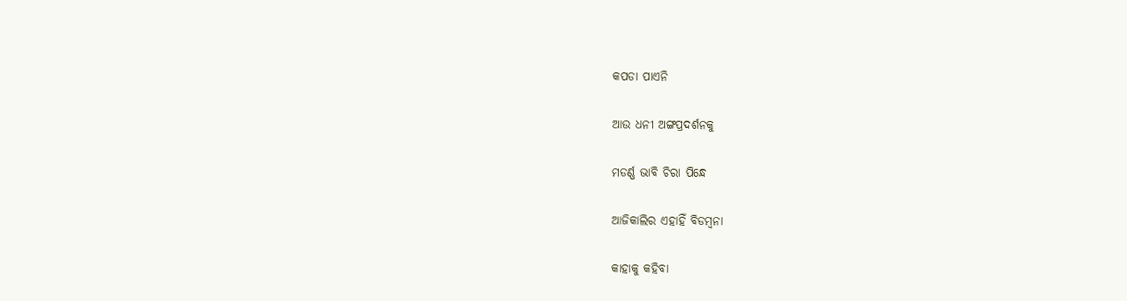କପଡା ପାଏନି

ଆଉ ଧନୀ ଅଙ୍ଗପ୍ରଦର୍ଶନକୁ

ମଡର୍ଣ୍ଣ ଭାବି ଚିରା ପିନ୍ଧେ

ଆଜିକାଲିର ଏହାହିଁ ବିଡମ୍ବନା

କାହାକୁ କହିବା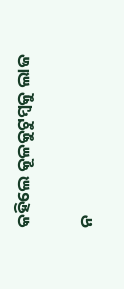କହିଲେ କୂଳକୁଟୁମ୍ବକୁ ଲାଜ

ନ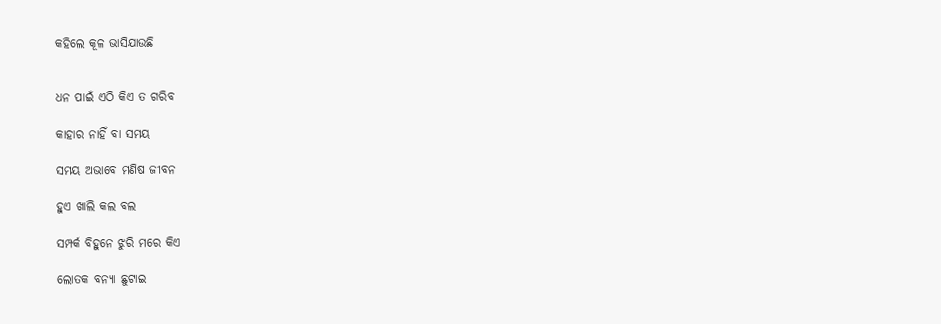କହିଲେ କୂଳ ଭାସିଯାଉଛି


ଧନ ପାଇଁ ଏଠି କିଏ ତ ଗରିବ

କାହାର ନାହିଁ ବା ସମୟ

ସମୟ ଅଭାବେ ମଣିଷ ଜୀବନ

ହୁଏ ଖାଲି କଲ ବଲ

ସମ୍ପର୍କ ବିହୁନେ ଝୁରି ମରେ କିଏ

ଲୋତକ ବନ୍ୟା ଛୁଟାଇ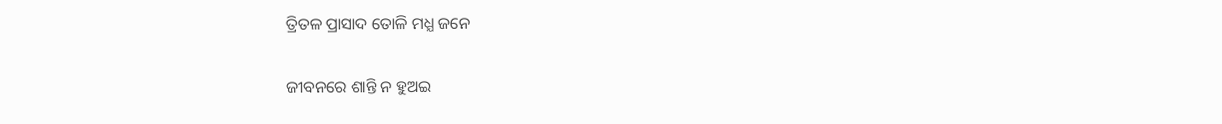ତ୍ରିତଳ ପ୍ରାସାଦ ତୋଳି ମଧ୍ଯ ଜନେ

ଜୀବନରେ ଶାନ୍ତି ନ ହୁଅଇ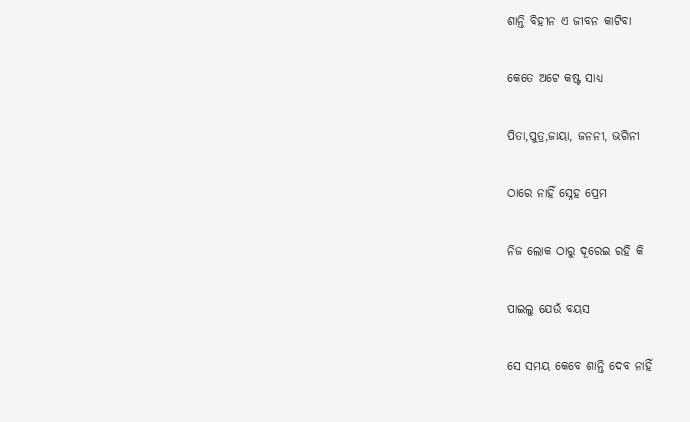ଶାନ୍ତି ବିହୀନ ଏ ଜୀବନ କାଟିବା

କେତେ ଅଟେ କଷ୍ଟ ସାଧ୍ଯ

ପିତା,ପୁତ୍ର,ଜାୟା, ଜନନୀ, ଭଗିନୀ

ଠାରେ ନାହିଁ ସ୍ନେହ ପ୍ରେମ

ନିଜ ଲୋକ ଠାରୁ ଦୂରେଇ ରହି କି

ପାଇଲୁ ଯେଉଁ ବୟସ

ସେ ସମୟ କେବେ ଶାନ୍ତି ଦେବ ନାହିଁ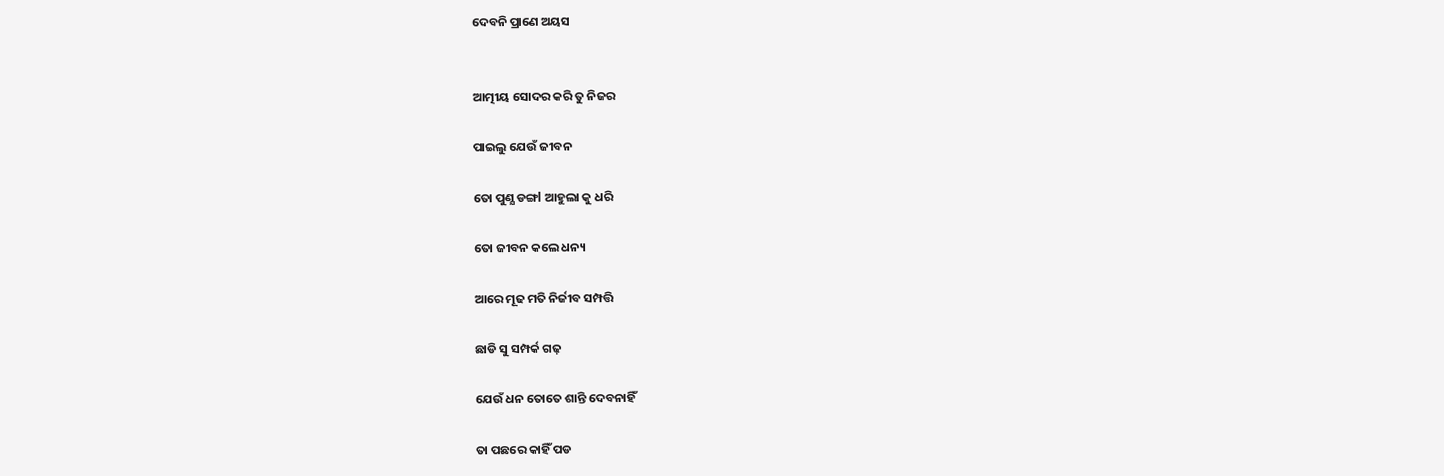ଦେବନି ପ୍ରାଣେ ଅୟସ


ଆତ୍ମୀୟ ସୋଦର କରି ତୁ ନିଜର

ପାଇଲୁ ଯେଉଁ ଜୀବନ

ତୋ ପୁଣ୍ଯ ଡଙ୍ଗl ଆହୁଲା କୁ ଧରି

ତୋ ଜୀବନ କଲେ ଧନ୍ୟ

ଆରେ ମୂଢ ମତି ନିର୍ଜୀବ ସମ୍ପତ୍ତି

ଛାଡି ସୁ ସମ୍ପର୍କ ଗଢ଼

ଯେଉଁ ଧନ ତୋତେ ଶାନ୍ତି ଦେବନାହିଁ

ତା ପଛରେ କାହିଁ ପଡ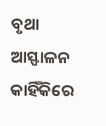ବୃଥା ଆସ୍ଫାଳନ କାହିଁକିରେ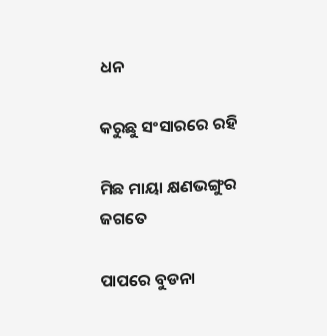ଧନ

କରୁଛୁ ସଂସାରରେ ରହି

ମିଛ ମାୟା କ୍ଷଣଭଙ୍ଗୁର ଜଗତେ

ପାପରେ ବୁଡନା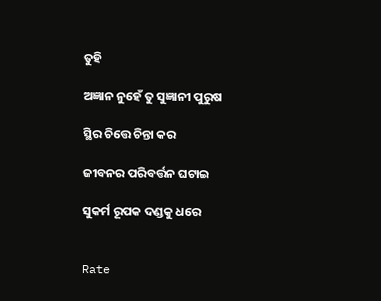ତୁହି

ଅଜ୍ଞାନ ନୁହେଁ ତୁ ସୁଜ୍ଞାନୀ ପୁରୁଷ

ସ୍ଥିର ଚିତ୍ତେ ଚିନ୍ତା କର

ଜୀବନର ପରିବର୍ତ୍ତନ ଘଟାଇ

ସୁକର୍ମ ରୂପକ ଦଣ୍ଡକୁ ଧରେ


Rate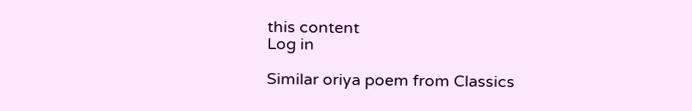this content
Log in

Similar oriya poem from Classics